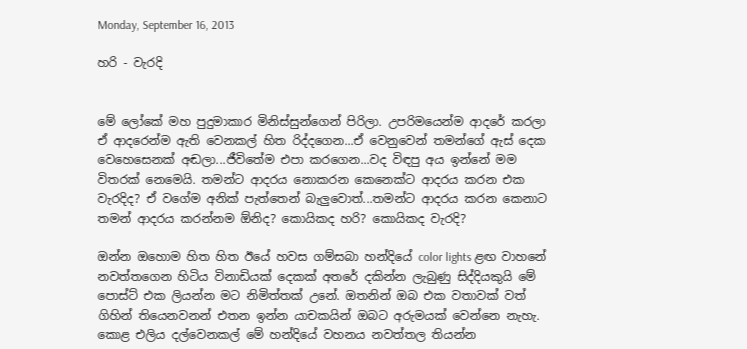Monday, September 16, 2013

හරි - වැරදි


මේ ලෝකේ මහ පුදුමාකාර මිනිස්සුන්ගෙන් පිරිලා. උපරිමයෙන්ම ආදරේ කරලා ඒ ආදරෙන්ම ඇති වෙනකල් හිත රිද්දගෙන...ඒ වෙනුවෙන් තමන්ගේ ඇස් දෙක වෙහෙසෙනක් අඬලා...ජීවිතේම එපා කරගෙන...වද විඳපු අය ඉන්නේ මම විතරක් නෙමෙයි. තමන්ට ආදරය නොකරන කෙනෙක්ට ආදරය කරන එක වැරදිද? ඒ වගේම අනික් පැත්තෙන් බැලුවොත්...තමන්ට ආදරය කරන කෙනාට තමන් ආදරය කරන්නම ඕනිද? කොයිකද හරි? කොයිකද වැරදි?

ඔන්න ඔහොම හිත හිත ඊයේ හවස ගම්සබා හන්දියේ color lights ළඟ වාහනේ නවත්තගෙන හිටිය විනාඩියක් දෙකක් අතරේ දකින්න ලැබුණු සිද්දියකුයි මේ පොස්ට් එක ලියන්න මට නිමිත්තක් උනේ. ඔතනින් ඔබ එක වතාවක් වත් ගිහින් තියෙනවනන් එතන ඉන්න යාචකයින් ඔබට අරුමයක් වෙන්නෙ නැහැ. කොළ එලිය දල්වෙනකල් මේ හන්දියේ වහනය නවත්තල තියන්න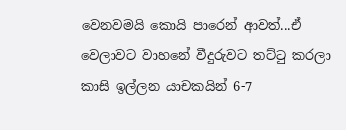වෙනවමයි කොයි පාරෙන් ආවත්...ඒ වෙලාවට වාහනේ වීදුරුවට තට්ටු කරලා කාසි ඉල්ලන යාචකයින් 6-7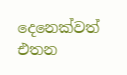දෙනෙක්වත් එතන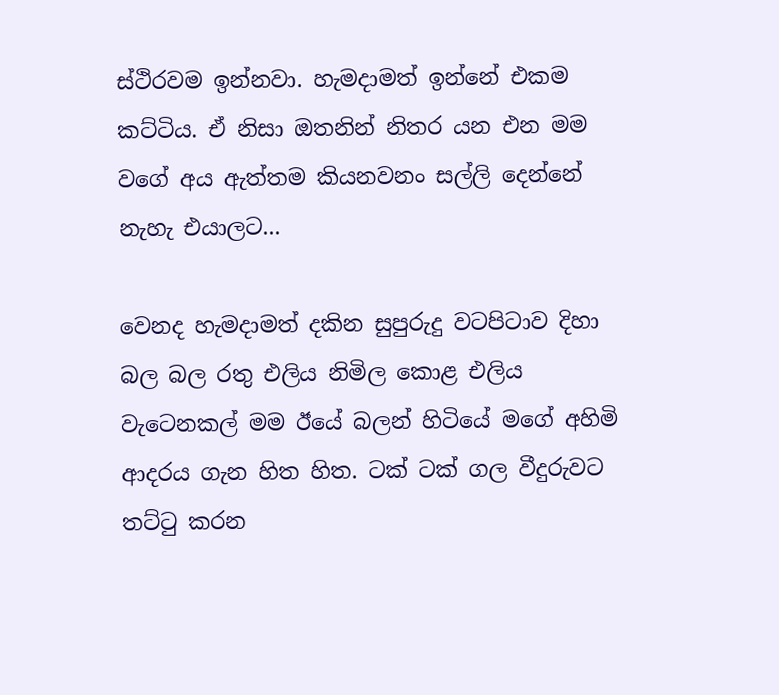ස්ථිරවම ඉන්නවා. හැමදාමත් ඉන්නේ එකම කට්ටිය. ඒ නිසා ඔතනින් නිතර යන එන මම වගේ අය ඇත්තම කියනවනං සල්ලි දෙන්නේ නැහැ එයාලට...

වෙනද හැමදාමත් දකින සුපුරුදු වටපිටාව දිහා බල බල රතු එලිය නිමිල කොළ එලිය වැටෙනකල් මම ඊයේ බලන් හිටියේ මගේ අහිමි ආදරය ගැන හිත හිත. ටක් ටක් ගල වීදුරුවට තට්ටු කරන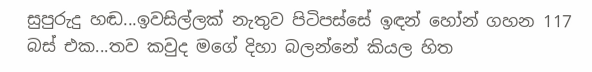සුපුරුදු හඬ...ඉවසිල්ලක් නැතුව පිටිපස්සේ ඉඳන් හෝන් ගහන 117 බස් එක...තව කවුද මගේ දිහා බලන්නේ කියල හිත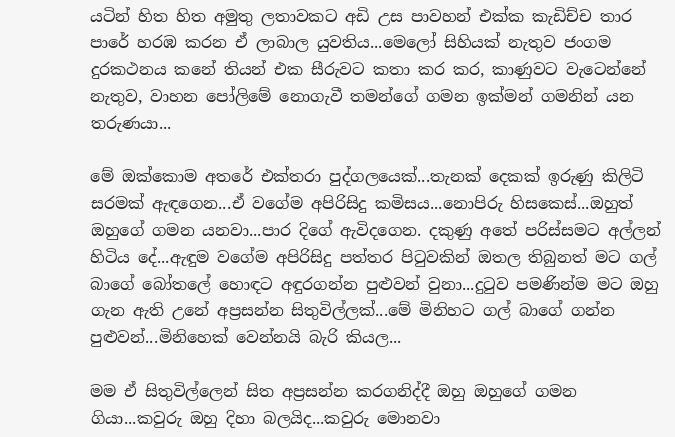යටින් හිත හිත අමුතු ලතාවකට අඩි උස පාවහන් එක්ක කැඩිච්ච තාර පාරේ හරඹ කරන ඒ ලාබාල යුවතිය...මෙලෝ සිහියක් නැතුව ජංගම දුරකථනය කනේ තියන් එක සීරුවට කතා කර කර, කාණුවට වැටෙන්නේ නැතුව, වාහන පෝලිමේ නොගැවී තමන්ගේ ගමන ඉක්මන් ගමනින් යන තරුණයා...

මේ ඔක්කොම අතරේ එක්තරා පුද්ගලයෙක්...තැනක් දෙකක් ඉරුණු කිලිටි සරමක් ඇඳගෙන...ඒ වගේම අපිරිසිදු කමිසය...නොපිරු හිසකෙස්...ඔහුත් ඔහුගේ ගමන යනවා...පාර දිගේ ඇවිදගෙන. දකුණු අතේ පරිස්සමට අල්ලන් හිටිය දේ...ඇඳුම වගේම අපිරිසිදු පත්තර පිටුවකින් ඔතල තිබුනත් මට ගල් බාගේ බෝතලේ හොඳට අඳුරගන්න පුළුවන් වුනා...දුටුව පමණින්ම මට ඔහු ගැන ඇති උනේ අප්‍රසන්න සිතුවිල්ලක්...මේ මිනිහට ගල් බාගේ ගන්න පුළුවන්...මිනිහෙක් වෙන්නයි බැරි කියල...

මම ඒ සිතුවිල්ලෙන් සිත අප්‍රසන්න කරගනිද්දී ඔහු ඔහුගේ ගමන ගියා...කවුරු ඔහු දිහා බලයිද...කවුරු මොනවා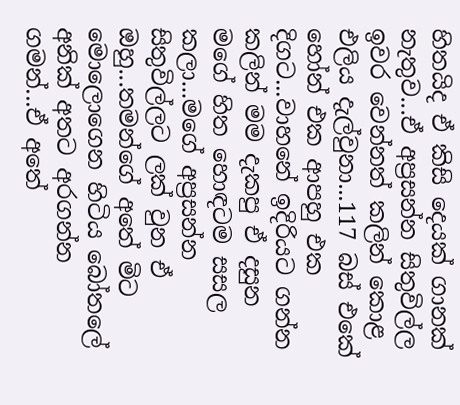හිතයිද ඒ කිසි දෙයක් ගානක් නැතුව...ඒ අප්‍රසන්න සිතුවිල්ල ඉවර වෙන්නත් කලින් කොළ එලිය දැල්වුනා...117 බස් එකේ හෝන් එක ආපහු එක දිගට...වාහනේ ඉදිරියට ගන්න කලින් මම දැකපු ඒ දසුන මගේ හිත හොඳටම සසල කලා...මගේ අප්‍රසන්න සිතුවිල්ලට ලක් වුන ඒ ඔහු...තමන්ගේ අතේ මිට මොලොගෙන හිටිය බෝතලේ අනික් අතට අරගන්න ගමන්...ඒ අතේ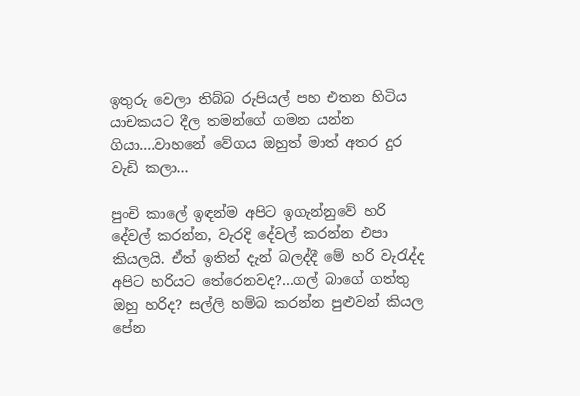ඉතුරු වෙලා තිබ්බ රුපියල් පහ එතන හිටිය යාචකයට දීල තමන්ගේ ගමන යන්න ගියා....වාහනේ වේගය ඔහුත් මාත් අතර දුර වැඩි කලා...

පුංචි කාලේ ඉඳන්ම අපිට ඉගැන්නුවේ හරි දේවල් කරන්න, වැරදි දේවල් කරන්න එපා කියලයි. ඒත් ඉතින් දැන් බලද්දී මේ හරි වැරැද්ද අපිට හරියට තේරෙනවද?...ගල් බාගේ ගත්තු ඔහු හරිද? සල්ලි හම්බ කරන්න පුළුවන් කියල පේන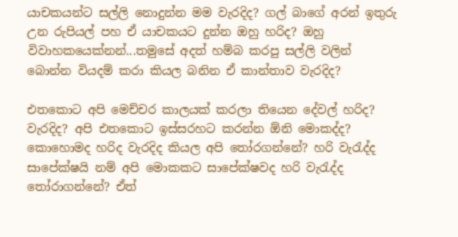යාචකයන්ට සල්ලි නොදුන්න මම වැරදිද? ගල් බාගේ අරන් ඉතුරු උන රුපියල් පහ ඒ යාචකයට දුන්න ඔහු හරිද? ඔහු විවාහකයෙක්නන්...තමුසේ අදත් හම්බ කරපු සල්ලි වලින් බොන්න වියදම් කරා කියල බනින ඒ කාන්තාව වැරදිද?

එතකොට අපි මෙච්චර කාලයක් කරලා තියෙන දේවල් හරිද? වැරදිද? අපි එතකොට ඉස්සරහට කරන්න ඕනි මොකද්ද? කොහොමද හරිද වැරදිද කියල අපි තෝරගන්නේ? හරි වැරැද්ද සාපේක්ෂයි නම් අපි මොකකට සාපේක්ෂවද හරි වැරැද්ද තෝරාගන්නේ? ඒත්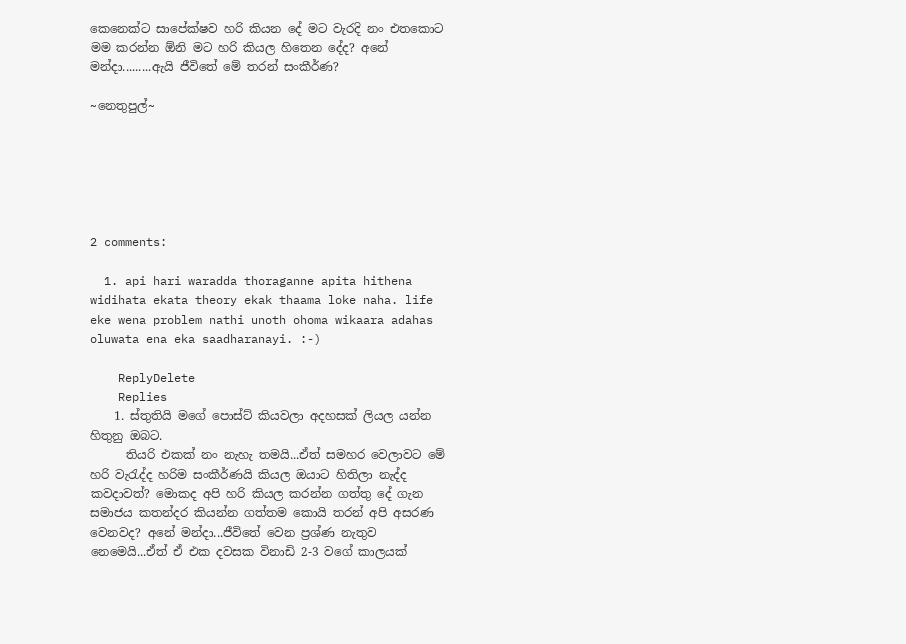කෙනෙක්ට සාපේක්ෂව හරි කියන දේ මට වැරදි නං එතකොට මම කරන්න ඕනි මට හරි කියල හිතෙන දේද? අනේ මන්දා.........ඇයි ජීවිතේ මේ තරන් සංකීර්ණ?

~නෙතුපුල්~






2 comments:

  1. api hari waradda thoraganne apita hithena widihata ekata theory ekak thaama loke naha. life eke wena problem nathi unoth ohoma wikaara adahas oluwata ena eka saadharanayi. :-)

    ReplyDelete
    Replies
    1. ස්තුතියි මගේ පොස්ට් කියවලා අදහසක් ලියල යන්න හිතුනු ඔබට.
      තියරි එකක් නං නැහැ තමයි...ඒත් සමහර වෙලාවට මේ හරි වැරැද්ද හරිම සංකීර්ණයි කියල ඔයාට හිතිලා නැද්ද කවදාවත්? මොකද අපි හරි කියල කරන්න ගත්තු දේ ගැන සමාජය කතන්දර කියන්න ගත්තම කොයි තරන් අපි අසරණ වෙනවද? අනේ මන්දා...ජීවිතේ වෙන ප්‍රශ්ණ නැතුව නෙමෙයි...ඒත් ඒ එක දවසක විනාඩි 2-3 වගේ කාලයක්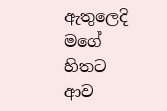ඇතුලෙදි මගේ හිතට ආව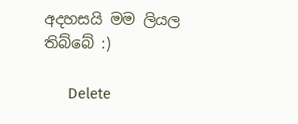අදහසයි මම ලියල තිබ්බේ :)

      Delete